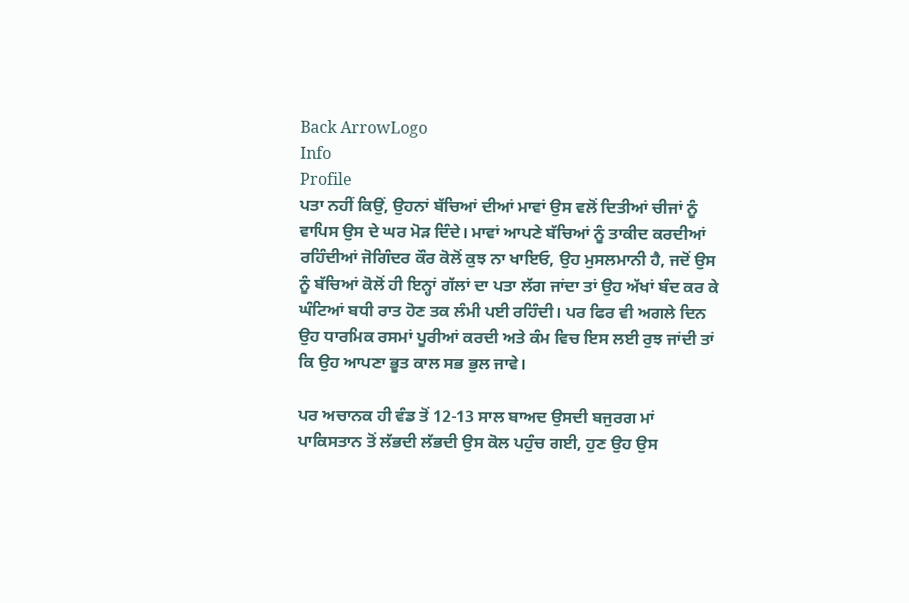Back ArrowLogo
Info
Profile
ਪਤਾ ਨਹੀਂ ਕਿਉਂ, ਉਹਨਾਂ ਬੱਚਿਆਂ ਦੀਆਂ ਮਾਵਾਂ ਉਸ ਵਲੋਂ ਦਿਤੀਆਂ ਚੀਜਾਂ ਨੂੰ ਵਾਪਿਸ ਉਸ ਦੇ ਘਰ ਮੋੜ ਦਿੰਦੇ। ਮਾਵਾਂ ਆਪਣੇ ਬੱਚਿਆਂ ਨੂੰ ਤਾਕੀਦ ਕਰਦੀਆਂ ਰਹਿੰਦੀਆਂ ਜੋਗਿੰਦਰ ਕੌਰ ਕੋਲੋਂ ਕੁਝ ਨਾ ਖਾਇਓ, ਉਹ ਮੁਸਲਮਾਨੀ ਹੈ, ਜਦੋਂ ਉਸ ਨੂੰ ਬੱਚਿਆਂ ਕੋਲੋਂ ਹੀ ਇਨ੍ਹਾਂ ਗੱਲਾਂ ਦਾ ਪਤਾ ਲੱਗ ਜਾਂਦਾ ਤਾਂ ਉਹ ਅੱਖਾਂ ਬੰਦ ਕਰ ਕੇ ਘੰਟਿਆਂ ਬਧੀ ਰਾਤ ਹੋਣ ਤਕ ਲੰਮੀ ਪਈ ਰਹਿੰਦੀ। ਪਰ ਫਿਰ ਵੀ ਅਗਲੇ ਦਿਨ ਉਹ ਧਾਰਮਿਕ ਰਸਮਾਂ ਪੂਰੀਆਂ ਕਰਦੀ ਅਤੇ ਕੰਮ ਵਿਚ ਇਸ ਲਈ ਰੁਝ ਜਾਂਦੀ ਤਾਂ ਕਿ ਉਹ ਆਪਣਾ ਭੂਤ ਕਾਲ ਸਭ ਭੁਲ ਜਾਵੇ।

ਪਰ ਅਚਾਨਕ ਹੀ ਵੰਡ ਤੋਂ 12-13 ਸਾਲ ਬਾਅਦ ਉਸਦੀ ਬਜੁਰਗ ਮਾਂ ਪਾਕਿਸਤਾਨ ਤੋਂ ਲੱਭਦੀ ਲੱਭਦੀ ਉਸ ਕੋਲ ਪਹੁੰਚ ਗਈ, ਹੁਣ ਉਹ ਉਸ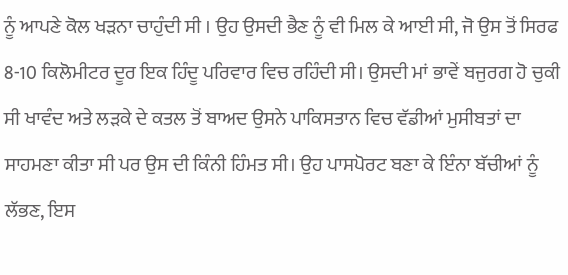ਨੂੰ ਆਪਣੇ ਕੋਲ ਖੜਨਾ ਚਾਹੁੰਦੀ ਸੀ । ਉਹ ਉਸਦੀ ਭੈਣ ਨੂੰ ਵੀ ਮਿਲ ਕੇ ਆਈ ਸੀ, ਜੋ ਉਸ ਤੋਂ ਸਿਰਫ 8-10 ਕਿਲੋਮੀਟਰ ਦੂਰ ਇਕ ਹਿੰਦੂ ਪਰਿਵਾਰ ਵਿਚ ਰਹਿੰਦੀ ਸੀ। ਉਸਦੀ ਮਾਂ ਭਾਵੇਂ ਬਜੁਰਗ ਹੋ ਚੁਕੀ ਸੀ ਖਾਵੰਦ ਅਤੇ ਲੜਕੇ ਦੇ ਕਤਲ ਤੋਂ ਬਾਅਦ ਉਸਨੇ ਪਾਕਿਸਤਾਨ ਵਿਚ ਵੱਡੀਆਂ ਮੁਸੀਬਤਾਂ ਦਾ ਸਾਹਮਣਾ ਕੀਤਾ ਸੀ ਪਰ ਉਸ ਦੀ ਕਿੰਨੀ ਹਿੰਮਤ ਸੀ। ਉਹ ਪਾਸਪੋਰਟ ਬਣਾ ਕੇ ਇੰਨਾ ਬੱਚੀਆਂ ਨੂੰ ਲੱਭਣ, ਇਸ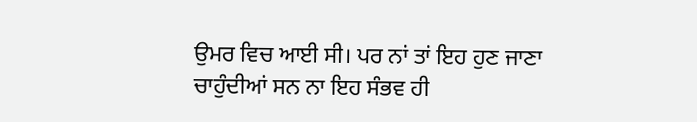ਉਮਰ ਵਿਚ ਆਈ ਸੀ। ਪਰ ਨਾਂ ਤਾਂ ਇਹ ਹੁਣ ਜਾਣਾ ਚਾਹੁੰਦੀਆਂ ਸਨ ਨਾ ਇਹ ਸੰਭਵ ਹੀ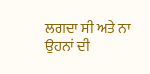ਲਗਦਾ ਸੀ ਅਤੇ ਨਾ ਉਹਨਾਂ ਦੀ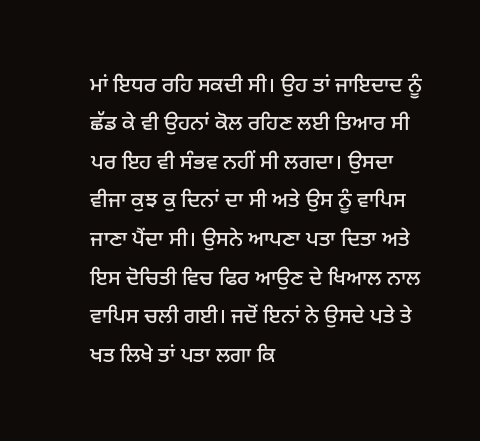ਮਾਂ ਇਧਰ ਰਹਿ ਸਕਦੀ ਸੀ। ਉਹ ਤਾਂ ਜਾਇਦਾਦ ਨੂੰ ਛੱਡ ਕੇ ਵੀ ਉਹਨਾਂ ਕੋਲ ਰਹਿਣ ਲਈ ਤਿਆਰ ਸੀ ਪਰ ਇਹ ਵੀ ਸੰਭਵ ਨਹੀਂ ਸੀ ਲਗਦਾ। ਉਸਦਾ ਵੀਜਾ ਕੁਝ ਕੁ ਦਿਨਾਂ ਦਾ ਸੀ ਅਤੇ ਉਸ ਨੂੰ ਵਾਪਿਸ ਜਾਣਾ ਪੈਂਦਾ ਸੀ। ਉਸਨੇ ਆਪਣਾ ਪਤਾ ਦਿਤਾ ਅਤੇ ਇਸ ਦੋਚਿਤੀ ਵਿਚ ਫਿਰ ਆਉਣ ਦੇ ਖਿਆਲ ਨਾਲ ਵਾਪਿਸ ਚਲੀ ਗਈ। ਜਦੋਂ ਇਨਾਂ ਨੇ ਉਸਦੇ ਪਤੇ ਤੇ ਖਤ ਲਿਖੇ ਤਾਂ ਪਤਾ ਲਗਾ ਕਿ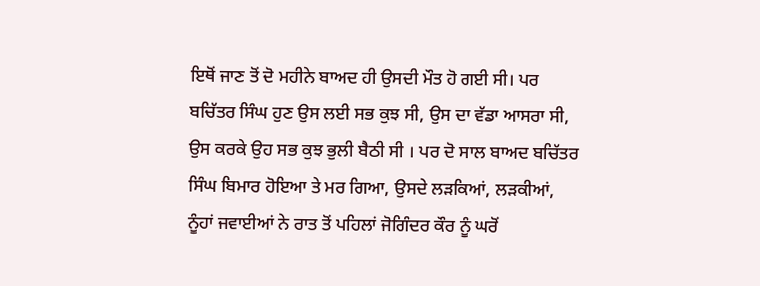ਇਥੋਂ ਜਾਣ ਤੋਂ ਦੋ ਮਹੀਨੇ ਬਾਅਦ ਹੀ ਉਸਦੀ ਮੌਤ ਹੋ ਗਈ ਸੀ। ਪਰ ਬਚਿੱਤਰ ਸਿੰਘ ਹੁਣ ਉਸ ਲਈ ਸਭ ਕੁਝ ਸੀ, ਉਸ ਦਾ ਵੱਡਾ ਆਸਰਾ ਸੀ, ਉਸ ਕਰਕੇ ਉਹ ਸਭ ਕੁਝ ਭੁਲੀ ਬੈਠੀ ਸੀ । ਪਰ ਦੋ ਸਾਲ ਬਾਅਦ ਬਚਿੱਤਰ ਸਿੰਘ ਬਿਮਾਰ ਹੋਇਆ ਤੇ ਮਰ ਗਿਆ, ਉਸਦੇ ਲੜਕਿਆਂ, ਲੜਕੀਆਂ, ਨੂੰਹਾਂ ਜਵਾਈਆਂ ਨੇ ਰਾਤ ਤੋਂ ਪਹਿਲਾਂ ਜੋਗਿੰਦਰ ਕੌਰ ਨੂੰ ਘਰੋਂ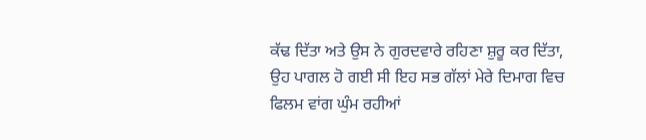ਕੱਢ ਦਿੱਤਾ ਅਤੇ ਉਸ ਨੇ ਗੁਰਦਵਾਰੇ ਰਹਿਣਾ ਸ਼ੁਰੂ ਕਰ ਦਿੱਤਾ, ਉਹ ਪਾਗਲ ਹੋ ਗਈ ਸੀ ਇਹ ਸਭ ਗੱਲਾਂ ਮੇਰੇ ਦਿਮਾਗ ਵਿਚ ਫਿਲਮ ਵਾਂਗ ਘੁੰਮ ਰਹੀਆਂ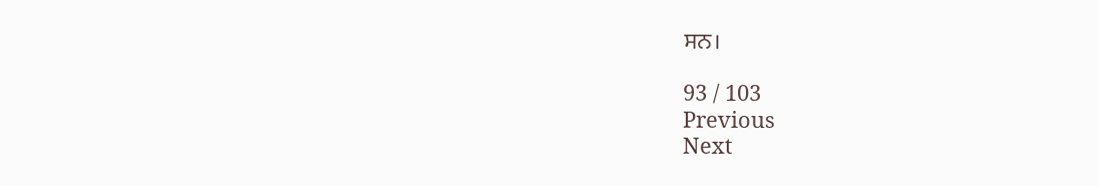ਸਨ।

93 / 103
Previous
Next